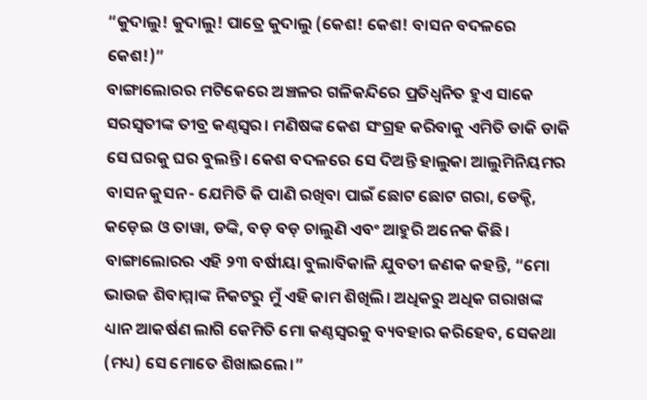“କୁଦାଲୁ! କୁଦାଲୁ! ପାତ୍ରେ କୁଦାଲୁ (କେଶ! କେଶ! ବାସନ ବଦଳରେ କେଶ!)”
ବାଙ୍ଗାଲୋରର ମଟିକେରେ ଅଞ୍ଚଳର ଗଳିକନ୍ଦିରେ ପ୍ରତିଧ୍ୱନିତ ହୁଏ ସାକେ ସରସ୍ୱତୀଙ୍କ ତୀବ୍ର କଣ୍ଠସ୍ୱର। ମଣିଷଙ୍କ କେଶ ସଂଗ୍ରହ କରିବାକୁ ଏମିତି ଡାକି ଡାକି ସେ ଘରକୁ ଘର ବୁଲନ୍ତି। କେଶ ବଦଳରେ ସେ ଦିଅନ୍ତି ହାଲୁକା ଆଲୁମିନିୟମର ବାସନ କୁସନ- ଯେମିତି କି ପାଣି ରଖିବା ପାଇଁ ଛୋଟ ଛୋଟ ଗରା, ଡେକ୍ଚି, କଡ଼େଇ ଓ ତାୱା, ଡଙ୍କି, ବଡ଼ ବଡ଼ ଚାଲୁଣି ଏବଂ ଆହୁରି ଅନେକ କିଛି।
ବାଙ୍ଗାଲୋରର ଏହି ୨୩ ବର୍ଷୀୟା ବୁଲାବିକାଳି ଯୁବତୀ ଜଣକ କହନ୍ତି, “ମୋ ଭାଉଜ ଶିବାମ୍ମାଙ୍କ ନିକଟରୁ ମୁଁ ଏହି କାମ ଶିଖିଲି। ଅଧିକରୁ ଅଧିକ ଗରାଖଙ୍କ ଧ୍ୟାନ ଆକର୍ଷଣ ଲାଗି କେମିତି ମୋ କଣ୍ଠସ୍ୱରକୁ ବ୍ୟବହାର କରିହେବ, ସେକଥା (ମଧ୍ୟ) ସେ ମୋତେ ଶିଖାଇଲେ।”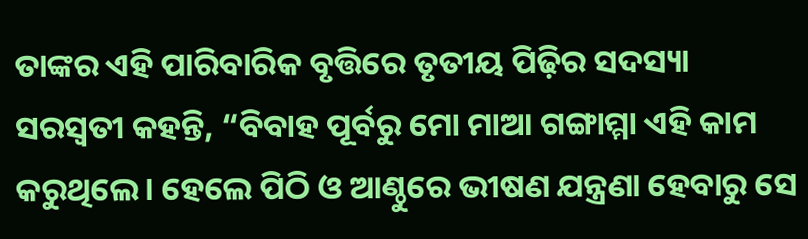ତାଙ୍କର ଏହି ପାରିବାରିକ ବୃତ୍ତିରେ ତୃତୀୟ ପିଢ଼ିର ସଦସ୍ୟା ସରସ୍ୱତୀ କହନ୍ତି, “ବିବାହ ପୂର୍ବରୁ ମୋ ମାଆ ଗଙ୍ଗାମ୍ମା ଏହି କାମ କରୁଥିଲେ। ହେଲେ ପିଠି ଓ ଆଣ୍ଠୁରେ ଭୀଷଣ ଯନ୍ତ୍ରଣା ହେବାରୁ ସେ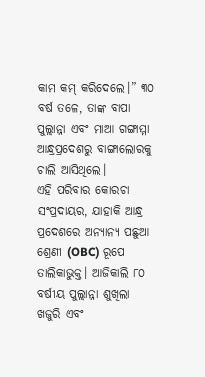କାମ କମ୍ କରିଦେଲେ।” ୩୦ ବର୍ଷ ତଳେ, ତାଙ୍କ ବାପା ପୁଲ୍ଲାନ୍ନା ଏବଂ ମାଆ ଗଙ୍ଗାମ୍ମା ଆନ୍ଧ୍ରପ୍ରଦେଶରୁ ବାଙ୍ଗାଲୋରକୁ ଚାଲି ଆସିଥିଲେ।
ଏହି ପରିବାର କୋରଚା ସଂପ୍ରଦାୟର, ଯାହାକି ଆନ୍ଧ୍ର ପ୍ରଦେଶରେ ଅନ୍ୟାନ୍ୟ ପଛୁଆ ଶ୍ରେଣୀ (OBC) ରୂପେ ତାଲିକାଭୁକ୍ତ। ଆଜିକାଲି ୮୦ ବର୍ଷୀୟ ପୁଲ୍ଲାନ୍ନା ଶୁଖିଲା ଖଜୁରି ଏବଂ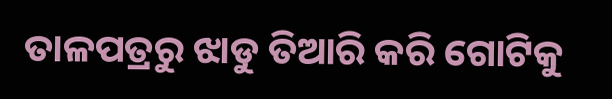ତାଳପତ୍ରରୁ ଝାଡୁ ତିଆରି କରି ଗୋଟିକୁ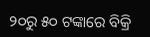୨୦ରୁ ୫୦ ଟଙ୍କାରେ ବିକ୍ରି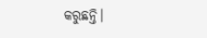କରୁଛନ୍ତି।